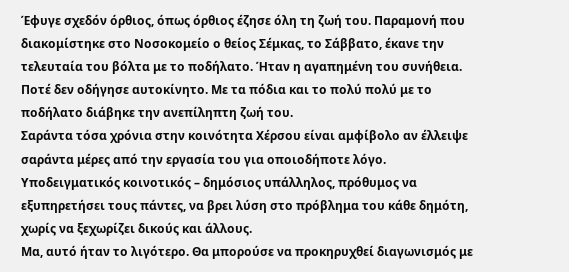Έφυγε σχεδόν όρθιος, όπως όρθιος έζησε όλη τη ζωή του. Παραμονή που διακομίστηκε στο Νοσοκομείο ο θείος Σέμκας, το Σάββατο, έκανε την τελευταία του βόλτα με το ποδήλατο. Ήταν η αγαπημένη του συνήθεια. Ποτέ δεν οδήγησε αυτοκίνητο. Με τα πόδια και το πολύ πολύ με το ποδήλατο διάβηκε την ανεπίληπτη ζωή του.
Σαράντα τόσα χρόνια στην κοινότητα Χέρσου είναι αμφίβολο αν έλλειψε σαράντα μέρες από την εργασία του για οποιοδήποτε λόγο. Υποδειγματικός κοινοτικός – δημόσιος υπάλληλος, πρόθυμος να εξυπηρετήσει τους πάντες, να βρει λύση στο πρόβλημα του κάθε δημότη, χωρίς να ξεχωρίζει δικούς και άλλους.
Μα, αυτό ήταν το λιγότερο. Θα μπορούσε να προκηρυχθεί διαγωνισμός με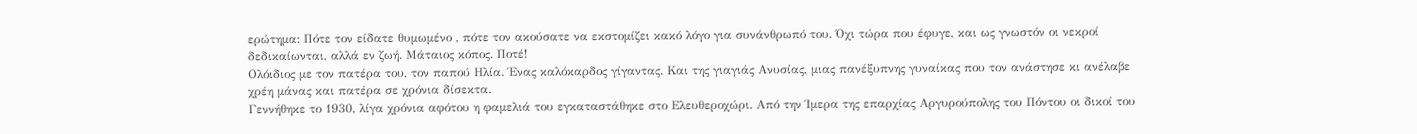ερώτημα: Πότε τον είδατε θυμωμένο , πότε τον ακούσατε να εκστομίζει κακό λόγο για συνάνθρωπό του. Όχι τώρα που έφυγε, και ως γνωστόν οι νεκροί δεδικαίωνται, αλλά εν ζωή. Μάταιος κόπος. Ποτέ!
Ολόιδιος με τον πατέρα του, τον παπού Ηλία. Ένας καλόκαρδος γίγαντας. Και της γιαγιάς Ανυσίας, μιας πανέξυπνης γυναίκας που τον ανάστησε κι ανέλαβε χρέη μάνας και πατέρα σε χρόνια δίσεκτα.
Γεννήθηκε το 1930, λίγα χρόνια αφότου η φαμελιά του εγκαταστάθηκε στο Ελευθεροχώρι. Από την Ίμερα της επαρχίας Αργυρούπολης του Πόντου οι δικοί του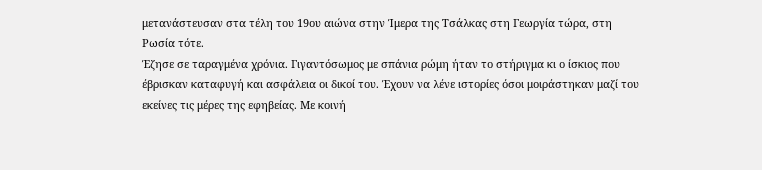μετανάστευσαν στα τέλη του 19ου αιώνα στην Ίμερα της Τσάλκας στη Γεωργία τώρα, στη Ρωσία τότε.
Έζησε σε ταραγμένα χρόνια. Γιγαντόσωμος με σπάνια ρώμη ήταν το στήριγμα κι ο ίσκιος που έβρισκαν καταφυγή και ασφάλεια οι δικοί του. Έχουν να λένε ιστορίες όσοι μοιράστηκαν μαζί του εκείνες τις μέρες της εφηβείας. Με κοινή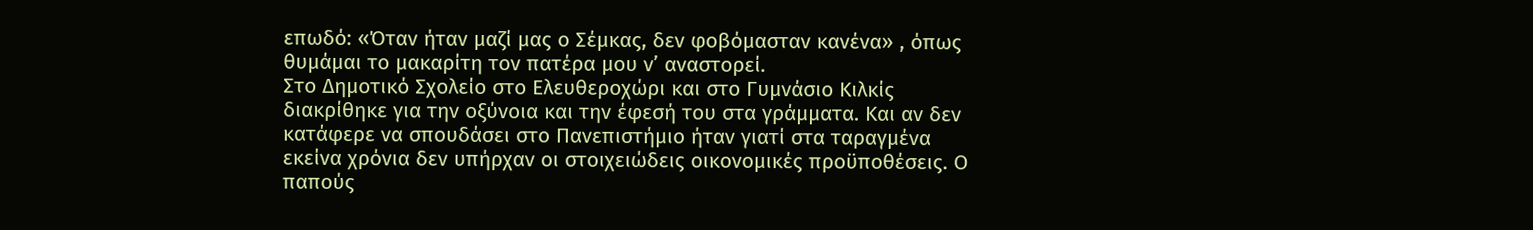επωδό: «Όταν ήταν μαζί μας ο Σέμκας, δεν φοβόμασταν κανένα» , όπως θυμάμαι το μακαρίτη τον πατέρα μου ν’ αναστορεί.
Στο Δημοτικό Σχολείο στο Ελευθεροχώρι και στο Γυμνάσιο Κιλκίς διακρίθηκε για την οξύνοια και την έφεσή του στα γράμματα. Και αν δεν κατάφερε να σπουδάσει στο Πανεπιστήμιο ήταν γιατί στα ταραγμένα εκείνα χρόνια δεν υπήρχαν οι στοιχειώδεις οικονομικές προϋποθέσεις. Ο παπούς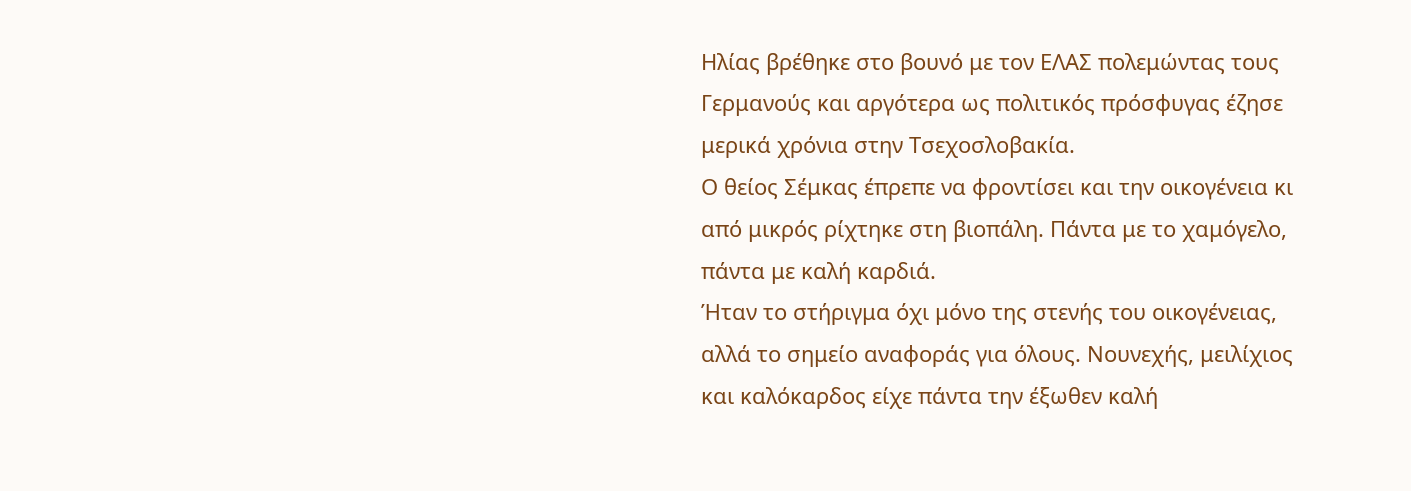Ηλίας βρέθηκε στο βουνό με τον ΕΛΑΣ πολεμώντας τους Γερμανούς και αργότερα ως πολιτικός πρόσφυγας έζησε μερικά χρόνια στην Τσεχοσλοβακία.
Ο θείος Σέμκας έπρεπε να φροντίσει και την οικογένεια κι από μικρός ρίχτηκε στη βιοπάλη. Πάντα με το χαμόγελο, πάντα με καλή καρδιά.
Ήταν το στήριγμα όχι μόνο της στενής του οικογένειας, αλλά το σημείο αναφοράς για όλους. Νουνεχής, μειλίχιος και καλόκαρδος είχε πάντα την έξωθεν καλή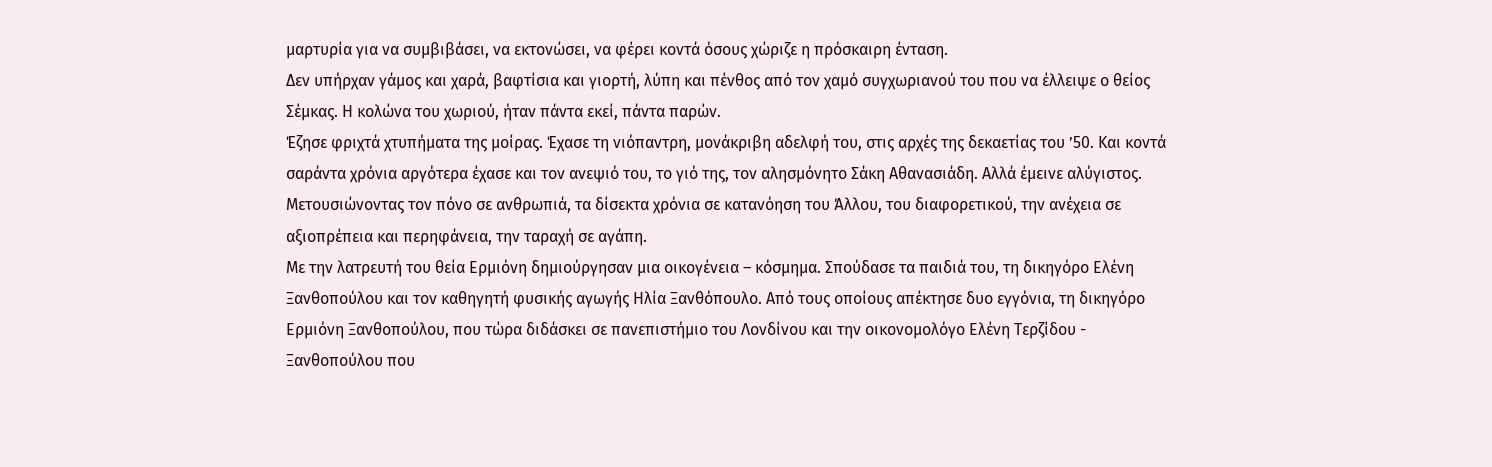μαρτυρία για να συμβιβάσει, να εκτονώσει, να φέρει κοντά όσους χώριζε η πρόσκαιρη ένταση.
Δεν υπήρχαν γάμος και χαρά, βαφτίσια και γιορτή, λύπη και πένθος από τον χαμό συγχωριανού του που να έλλειψε ο θείος Σέμκας. Η κολώνα του χωριού, ήταν πάντα εκεί, πάντα παρών.
Έζησε φριχτά χτυπήματα της μοίρας. Έχασε τη νιόπαντρη, μονάκριβη αδελφή του, στις αρχές της δεκαετίας του ’50. Και κοντά σαράντα χρόνια αργότερα έχασε και τον ανεψιό του, το γιό της, τον αλησμόνητο Σάκη Αθανασιάδη. Αλλά έμεινε αλύγιστος. Μετουσιώνοντας τον πόνο σε ανθρωπιά, τα δίσεκτα χρόνια σε κατανόηση του Άλλου, του διαφορετικού, την ανέχεια σε αξιοπρέπεια και περηφάνεια, την ταραχή σε αγάπη.
Με την λατρευτή του θεία Ερμιόνη δημιούργησαν μια οικογένεια – κόσμημα. Σπούδασε τα παιδιά του, τη δικηγόρο Ελένη Ξανθοπούλου και τον καθηγητή φυσικής αγωγής Ηλία Ξανθόπουλο. Από τους οποίους απέκτησε δυο εγγόνια, τη δικηγόρο Ερμιόνη Ξανθοπούλου, που τώρα διδάσκει σε πανεπιστήμιο του Λονδίνου και την οικονομολόγο Ελένη Τερζίδου - Ξανθοπούλου που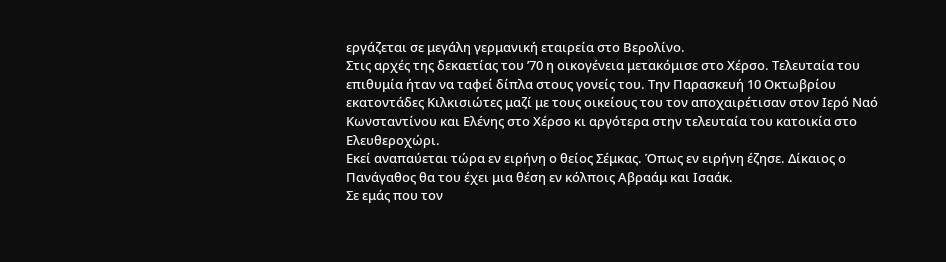εργάζεται σε μεγάλη γερμανική εταιρεία στο Βερολίνο.
Στις αρχές της δεκαετίας του ’70 η οικογένεια μετακόμισε στο Χέρσο. Τελευταία του επιθυμία ήταν να ταφεί δίπλα στους γονείς του. Την Παρασκευή 10 Οκτωβρίου εκατοντάδες Κιλκισιώτες μαζί με τους οικείους του τον αποχαιρέτισαν στον Ιερό Ναό Κωνσταντίνου και Ελένης στο Χέρσο κι αργότερα στην τελευταία του κατοικία στο Ελευθεροχώρι.
Εκεί αναπαύεται τώρα εν ειρήνη ο θείος Σέμκας. Όπως εν ειρήνη έζησε. Δίκαιος ο Πανάγαθος θα του έχει μια θέση εν κόλποις Αβραάμ και Ισαάκ.
Σε εμάς που τον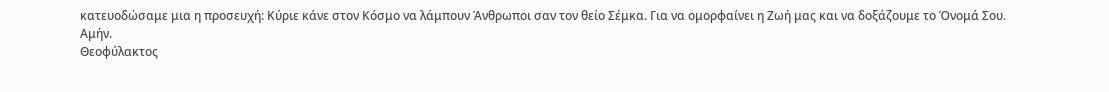κατευοδώσαμε μια η προσευχή: Κύριε κάνε στον Κόσμο να λάμπουν Άνθρωποι σαν τον θείο Σέμκα. Για να ομορφαίνει η Ζωή μας και να δοξάζουμε το Όνομά Σου.
Αμήν.
Θεοφύλακτος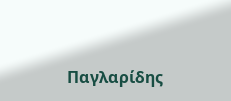Παγλαρίδης